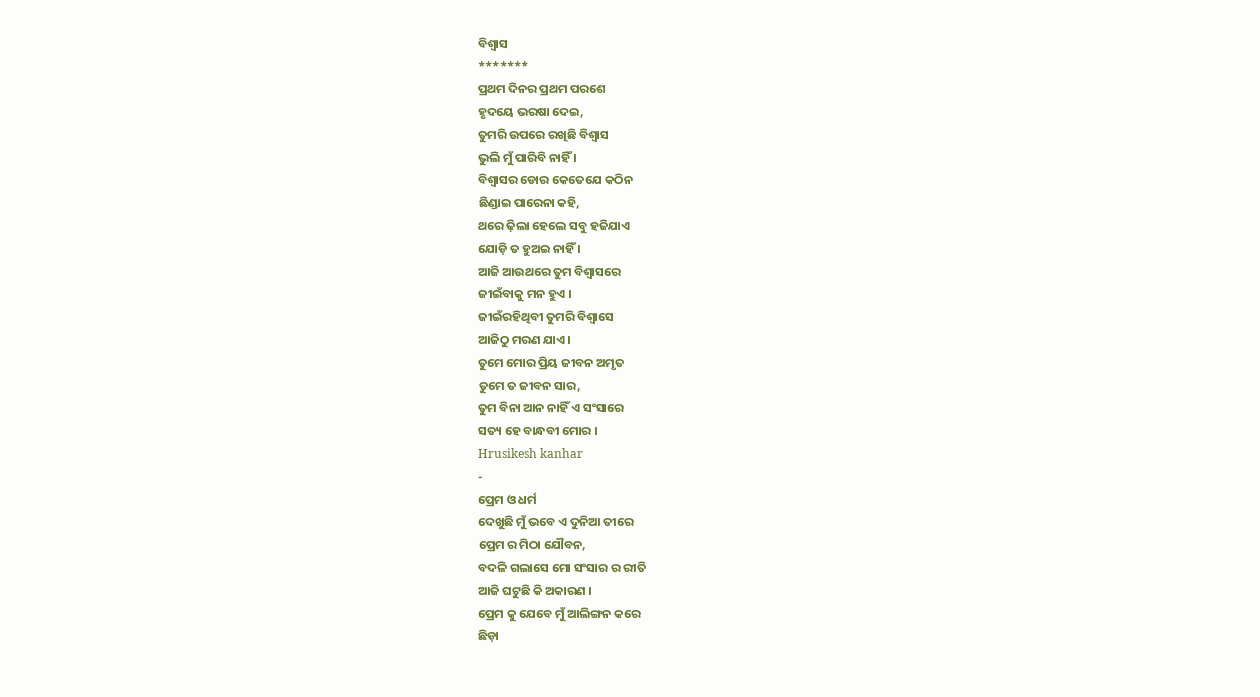ବିଶ୍ୱାସ
*******
ପ୍ରଥମ ଦିନର ପ୍ରଥମ ପରଶେ
ହୃଦୟେ ଭରଷା ଦେଇ,
ତୁମରି ଉପରେ ରଖିଛି ବିଶ୍ୱାସ
ଭୁଲି ମୁଁ ପାରିବି ନାହିଁ ।
ବିଶ୍ୱାସର ଡୋର କେତେଯେ କଠିନ
ଛିଣ୍ଡାଇ ପାରେନା କହି,
ଥରେ ଢ଼ିଲା ହେଲେ ସବୁ ହଜିଯାଏ
ଯୋଡ଼ି ତ ହୁଅଇ ନାହିଁ ।
ଆଜି ଆଉଥରେ ତୁମ ବିଶ୍ୱାସରେ
ଜୀଇଁବାକୁ ମନ ହୁଏ ।
ଜୀଇଁରହିଥିବୀ ତୁମରି ବିଶ୍ୱାସେ
ଆଜିଠୁ ମରଣ ଯାଏ ।
ତୁମେ ମୋର ପ୍ରିୟ ଜୀବନ ଅମୃତ
ତୁମେ ତ ଜୀବନ ସାର,
ତୁମ ବିନା ଆନ ନାହିଁ ଏ ସଂସାରେ
ସତ୍ୟ ହେ ବାନ୍ଧବୀ ମୋର ।
Hrusikesh kanhar
-
ପ୍ରେମ ଓ ଧର୍ମ
ଦେଖୁଛି ମୁଁ ଭବେ ଏ ଦୁନିଆ ତୀରେ
ପ୍ରେମ ର ମିଠା ଯୌବନ,
ବଦଳି ଗଲାସେ ମୋ ସଂସାର ର ରୀତି
ଆଜି ଘଟୁଛି କି ଅକାରଣ ।
ପ୍ରେମ କୁ ଯେବେ ମୁଁ ଆଲିଙ୍ଗନ କରେ
ଛିଡ଼ା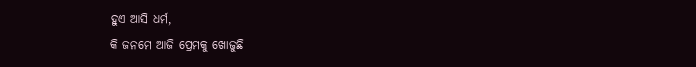ହୁଏ ଆସି ଧର୍ମ,
କି ଜନମେ ଆଜି ପ୍ରେମକୁ ଖୋଜୁଛି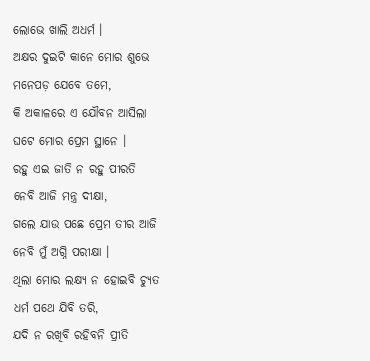ଲୋଭେ ଖାଲି ଅଧର୍ମ ।
ଅକ୍ଷର ଦୁଇଟି କାନେ ମୋର ଶୁଭେ
ମନେପଡ଼ ଯେବେ ତମେ,
କି ଅକାଳରେ ଏ ଯୌବନ ଆସିଲା
ଘଟେ ମୋର ପ୍ରେମ ସ୍ଥାନେ ।
ରହୁ ଏଇ ଜାତି ନ ରହୁ ପୀରତି
ନେବି ଆଜି ମନ୍ତ୍ର ଦୀକ୍ଷା,
ଗଲେ ଯାଉ ପଛେ ପ୍ରେମ ତୀର ଆଜି
ନେବି ମୁଁ ଅଗ୍ନି ପରୀକ୍ଷା ।
ଥିଲା ମୋର ଲକ୍ଷ୍ୟ ନ ହୋଇବି ଚ୍ୟୁତ
ଧର୍ମ ପଥେ ଯିବି ତରି,
ଯଦି ନ ରଖିବି ରହିବନି ପ୍ରୀତି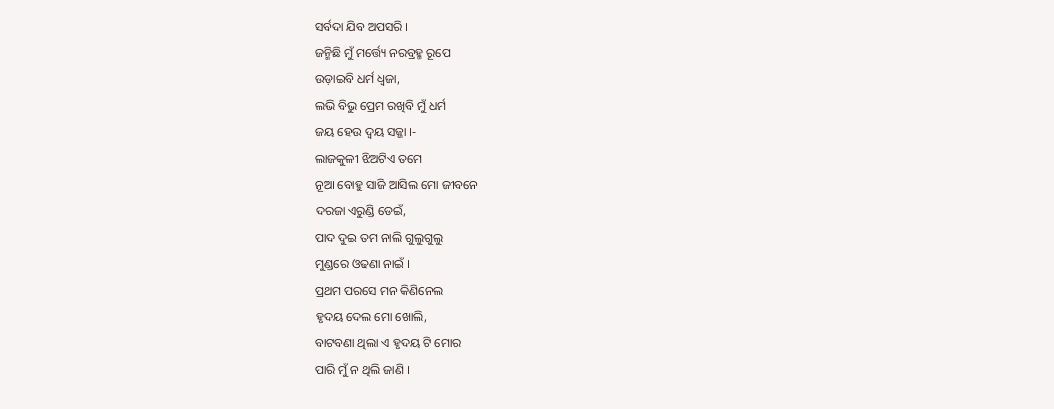ସର୍ବଦା ଯିବ ଅପସରି ।
ଜନ୍ମିଛି ମୁଁ ମର୍ତ୍ତ୍ୟେ ନରବ୍ରହ୍ମ ରୂପେ
ଉଡ଼ାଇବି ଧର୍ମ ଧ୍ୱଜା,
ଲଭି ବିଭୁ ପ୍ରେମ ରଖିବି ମୁଁ ଧର୍ମ
ଜୟ ହେଉ ଦ୍ବୟ ସଜ୍ଜା ।-
ଲାଜକୁଳୀ ଝିଅଟିଏ ତମେ
ନୂଆ ବୋହୁ ସାଜି ଆସିଲ ମୋ ଜୀବନେ
ଦରଜା ଏରୁଣ୍ଡି ଡେଇଁ,
ପାଦ ଦୁଇ ତମ ନାଲି ଗୁଲୁଗୁଲୁ
ମୁଣ୍ଡରେ ଓଢଣା ନାଇଁ ।
ପ୍ରଥମ ପରସେ ମନ କିଣିନେଲ
ହୃଦୟ ଦେଲ ମୋ ଖୋଲି,
ବାଟବଣା ଥିଲା ଏ ହୃଦୟ ଟି ମୋର
ପାରି ମୁଁ ନ ଥିଲି ଜାଣି ।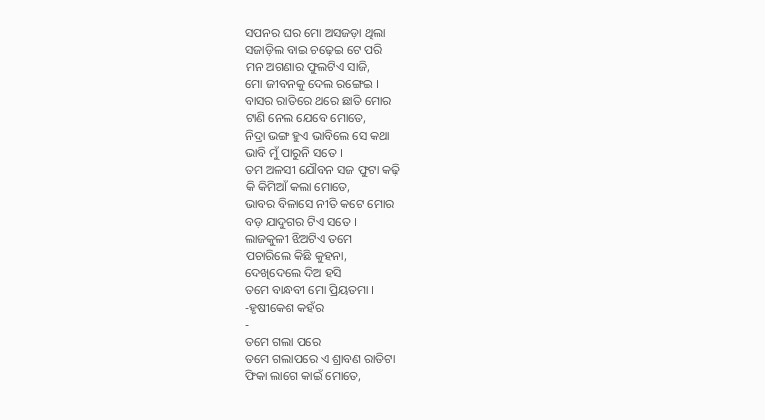ସପନର ଘର ମୋ ଅସଜଡ଼ା ଥିଲା
ସଜାଡ଼ିଲ ବାଇ ଚଢ଼େଇ ଟେ ପରି
ମନ ଅଗଣାର ଫୁଲଟିଏ ସାଜି,
ମୋ ଜୀବନକୁ ଦେଲ ରଙ୍ଗେଇ ।
ବାସର ରାତିରେ ଥରେ ଛାତି ମୋର
ଟାଣି ନେଲ ଯେବେ ମୋତେ,
ନିଦ୍ରା ଭଙ୍ଗ ହୁଏ ଭାବିଲେ ସେ କଥା
ଭାବି ମୁଁ ପାରୁନି ସତେ ।
ତମ ଅଳସୀ ଯୌବନ ସଜ ଫୁଟା କଢ଼ି
କି କିମିଆଁ କଲା ମୋତେ,
ଭାବର ବିଳାସେ ନୀତି କଟେ ମୋର
ବଡ଼ ଯାଦୁଗର ଟିଏ ସତେ ।
ଲାଜକୁଳୀ ଝିଅଟିଏ ତମେ
ପଚାରିଲେ କିଛି କୁହନା,
ଦେଖିଦେଲେ ଦିଅ ହସି
ତମେ ବାନ୍ଧବୀ ମୋ ପ୍ରିୟତମା ।
-ହୃଷୀକେଶ କହଁର
-
ତମେ ଗଲା ପରେ
ତମେ ଗଲାପରେ ଏ ଶ୍ରାବଣ ରାତିଟା
ଫିକା ଲାଗେ କାଇଁ ମୋତେ,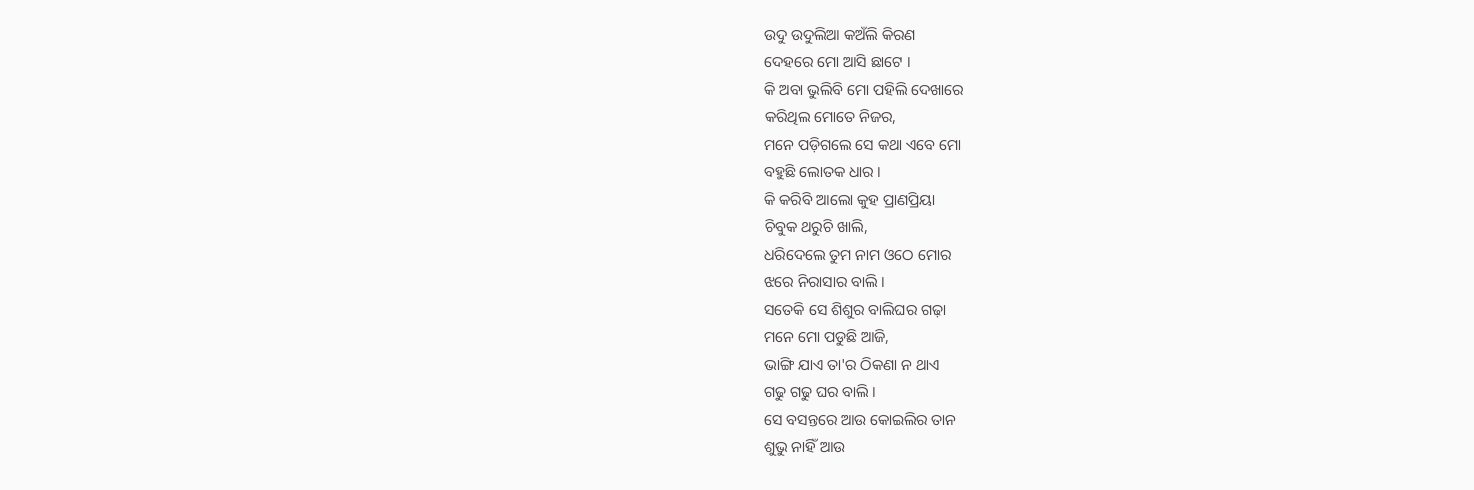ଉଦୁ ଉଦୁଲିଆ କଅଁଲି କିରଣ
ଦେହରେ ମୋ ଆସି ଛାଟେ ।
କି ଅବା ଭୁଲିବି ମୋ ପହିଲି ଦେଖାରେ
କରିଥିଲ ମୋତେ ନିଜର,
ମନେ ପଡ଼ିଗଲେ ସେ କଥା ଏବେ ମୋ
ବହୁଛି ଲୋତକ ଧାର ।
କି କରିବି ଆଲୋ କୁହ ପ୍ରାଣପ୍ରିୟା
ଚିବୁକ ଥରୁଚି ଖାଲି,
ଧରିଦେଲେ ତୁମ ନାମ ଓଠେ ମୋର
ଝରେ ନିରାସାର ବାଲି ।
ସତେକି ସେ ଶିଶୁର ବାଲିଘର ଗଢ଼ା
ମନେ ମୋ ପଡୁଛି ଆଜି,
ଭାଙ୍ଗି ଯାଏ ତା'ର ଠିକଣା ନ ଥାଏ
ଗଢୁ ଗଢୁ ଘର ବାଲି ।
ସେ ବସନ୍ତରେ ଆଉ କୋଇଲିର ତାନ
ଶୁଭୁ ନାହିଁ ଆଉ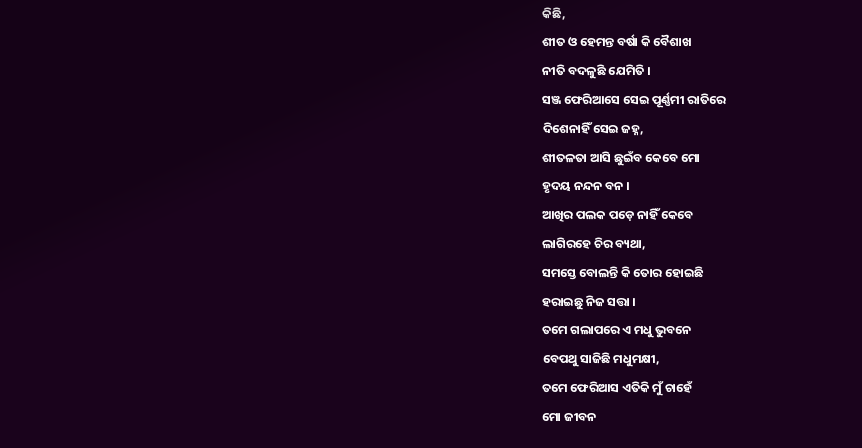କିଛି,
ଶୀତ ଓ ହେମନ୍ତ ବର୍ଷା କି ବୈଶାଖ
ନୀତି ବଦଳୁଛି ଯେମିତି ।
ସଞ୍ଜ ଫେରିଆସେ ସେଇ ପୂର୍ଣ୍ଣମୀ ରାତିରେ
ଦିଶେନାହିଁ ସେଇ ଜହ୍ନ,
ଶୀତଳତା ଆସି ଛୁଇଁବ କେବେ ମୋ
ହୃଦୟ ନନ୍ଦନ ବନ ।
ଆଖିର ପଲକ ପଡ଼େ ନାହିଁ କେବେ
ଲାଗିରହେ ଚିର ବ୍ୟଥା,
ସମସ୍ତେ ବୋଲନ୍ତି କି ତୋର ହୋଇଛି
ହରାଇଛୁ ନିଜ ସତ୍ତା ।
ତମେ ଗଲାପରେ ଏ ମଧୁ ଭୁବନେ
ବେପଥୁ ସାଜିଛି ମଧୁମକ୍ଷୀ,
ତମେ ଫେରିଆସ ଏତିକି ମୁଁ ଚାହେଁ
ମୋ ଜୀବନ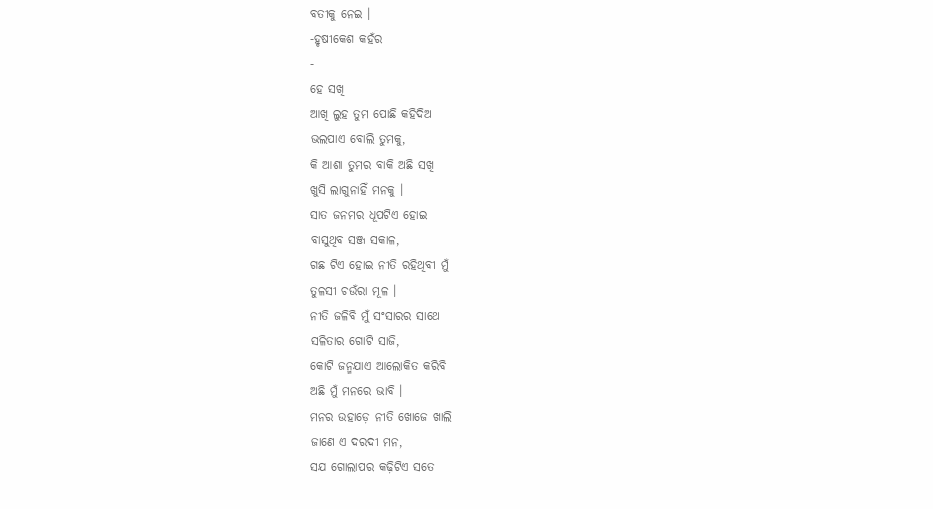ବତୀକୁ ନେଇ ।
-ହୃଷୀକେଶ କହଁର
-
ହେ ସଖି
ଆଖି ଲୁହ ତୁମ ପୋଛି କହିଦିଅ
ଭଲପାଏ ବୋଲି ତୁମକୁ,
କି ଆଶା ତୁମର ବାକି ଅଛି ସଖି
ଖୁସି ଲାଗୁନାହିଁ ମନକୁ ।
ସାତ ଜନମର ଧୂପଟିଏ ହୋଇ
ବାସୁଥିବ ସଞ୍ଜ ସକାଳ,
ଗଛ ଟିଏ ହୋଇ ନୀତି ରହିଥିବୀ ମୁଁ
ତୁଳସୀ ଚଉଁରା ମୂଳ ।
ନୀତି ଜଳିବି ମୁଁ ସଂସାରର ସାଥେ
ସଳିତାର ଗୋଟି ସାଜି,
କୋଟି ଜନ୍ମଯାଏ ଆଲୋକିତ କରିବି
ଅଛି ମୁଁ ମନରେ ଭାବି ।
ମନର ଉହାଡ଼େ ନୀତି ଖୋଜେ ଖାଲି
ଜାଣେ ଏ ଦରଦୀ ମନ,
ସଯ ଗୋଲାପର କଢ଼ିଟିଏ ସତେ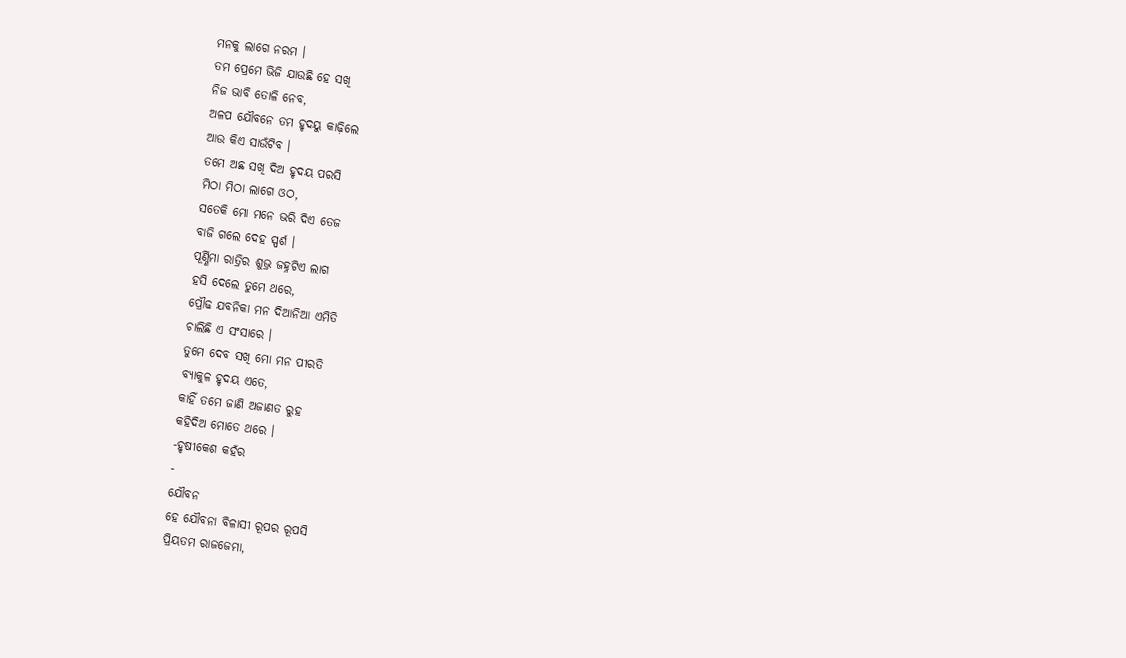ମନକୁ ଲାଗେ ନରମ ।
ତମ ପ୍ରେମେ ଭିଜି ଯାଉଛି ହେ ସଖି
ନିଜ ଭାବି ତୋଳି ନେବ,
ଅଳପ ଯୌବନେ ତମ ହୃଦୟୁ କାଢ଼ିଲେ
ଆଉ କିଏ ସାଉଁଟିବ ।
ତମେ ଅଛ ସଖି ଦିଅ ହୃଦୟ ପରସି
ମିଠା ମିଠା ଲାଗେ ଓଠ,
ସତେକି ମୋ ମନେ ଭରି ଦିଏ ତେଜ
ବାଜି ଗଲେ ଦେହ ସ୍ପର୍ଶ ।
ପୂର୍ଣ୍ଣିମା ରାତ୍ରିର ଶୁଭ୍ର ଜହ୍ନଟିଏ ଲାଗ
ହସି ଦେଲେ ତୁମେ ଥରେ,
ପ୍ରୌଢ ଯବନିକା ମନ ଦିଆନିଆ ଏମିତି
ଚାଲିଛି ଏ ସଂସାରେ ।
ତୁମେ ଦେବ ସଖି ମୋ ମନ ପୀରତି
ବ୍ୟାକୁଳ ହୃଦୟ ଏତେ,
କାହିଁ ତମେ ଜାଣି ଅଜାଣତ ରୁହ
କହିଦିଅ ମୋତେ ଥରେ ।
-ହୃଷୀକେଶ କହଁର
-
ଯୌବନ
ହେ ଯୌବନା ବିଳାସୀ ରୂପର ରୂପସି
ପ୍ରିୟତମ ରାଜଜେମା,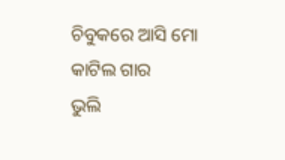ଚିବୁକରେ ଆସି ମୋ କାଟିଲ ଗାର
ଭୁଲି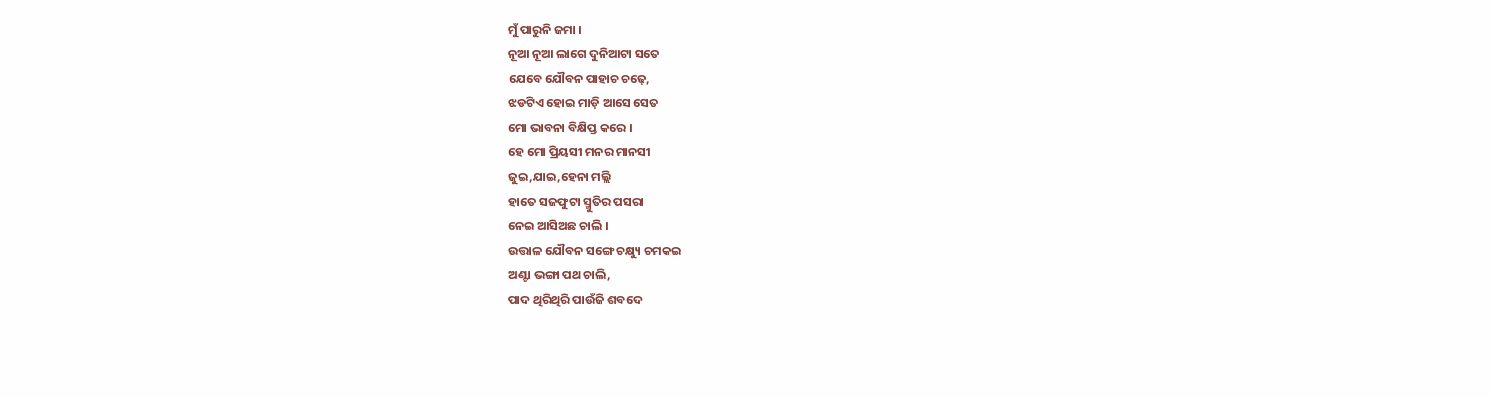ମୁଁ ପାରୁନି ଜମା ।
ନୂଆ ନୂଆ ଲାଗେ ଦୁନିଆଟା ସତେ
ଯେବେ ଯୌବନ ପାହାଚ ଚଢ଼େ,
ଝଡଟିଏ ହୋଇ ମାଡ଼ି ଆସେ ସେତ
ମୋ ଭାବନା ବିକ୍ଷିପ୍ତ କରେ ।
ହେ ମୋ ପ୍ରିୟସୀ ମନର ମାନସୀ
ଜୁଇ,ଯାଇ,ହେନା ମଲ୍ଲି
ହାତେ ସଜଫୁଟା ସ୍ମୁତିର ପସରା
ନେଇ ଆସିଅଛ ଚାଲି ।
ଉତ୍ତାଳ ଯୌବନ ସଙ୍ଗେ ଚକ୍ଷ୍ୟୁ ଚମକଇ
ଅଣ୍ଟା ଭଙ୍ଗା ପଥ ଚାଲି,
ପାଦ ଥିରିଥିରି ପାଉଁଜି ଶବଦେ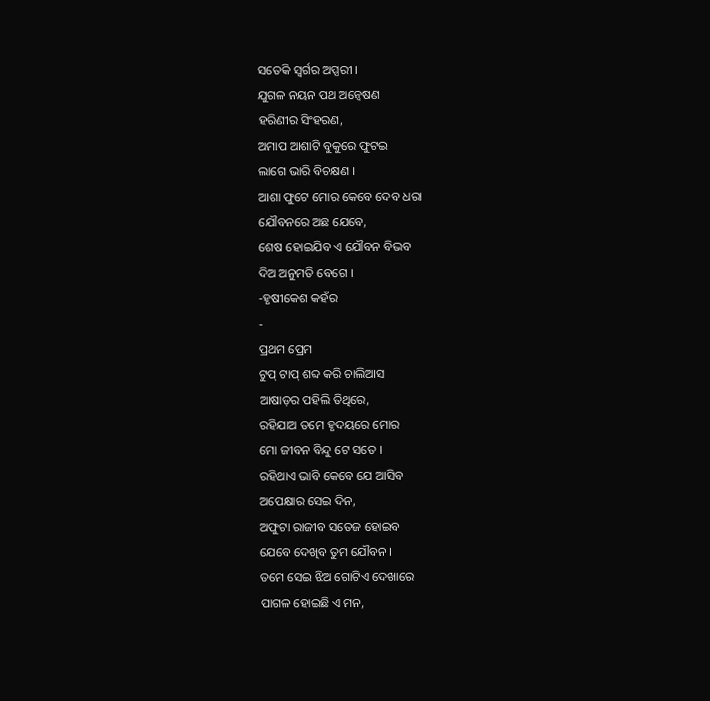ସତେକି ସ୍ୱର୍ଗର ଅପ୍ସରୀ ।
ଯୁଗଳ ନୟନ ପଥ ଅନ୍ୱେଷଣ
ହରିଣୀର ସିଂହରଣ,
ଅମାପ ଆଶାଟି ବୁକୁରେ ଫୁଟଇ
ଲାଗେ ଭାରି ବିଚକ୍ଷଣ ।
ଆଶା ଫୁଟେ ମୋର କେବେ ଦେବ ଧରା
ଯୌବନରେ ଅଛ ଯେବେ,
ଶେଷ ହୋଇଯିବ ଏ ଯୌବନ ବିଭବ
ଦିଅ ଅନୁମତି ବେଗେ ।
-ହୃଷୀକେଶ କହଁର
-
ପ୍ରଥମ ପ୍ରେମ
ଟୁପ୍ ଟାପ୍ ଶବ୍ଦ କରି ଚାଲିଆସ
ଆଷାଡ଼ର ପହିଲି ତିଥିରେ,
ରହିଯାଅ ତମେ ହୃଦୟରେ ମୋର
ମୋ ଜୀବନ ବିନ୍ଦୁ ଟେ ସତେ ।
ରହିଥାଏ ଭାବି କେବେ ଯେ ଆସିବ
ଅପେକ୍ଷାର ସେଇ ଦିନ,
ଅଫୁଟା ରାଜୀବ ସତେଜ ହୋଇବ
ଯେବେ ଦେଖିବ ତୁମ ଯୌବନ ।
ତମେ ସେଇ ଝିଅ ଗୋଟିଏ ଦେଖାରେ
ପାଗଳ ହୋଇଛି ଏ ମନ,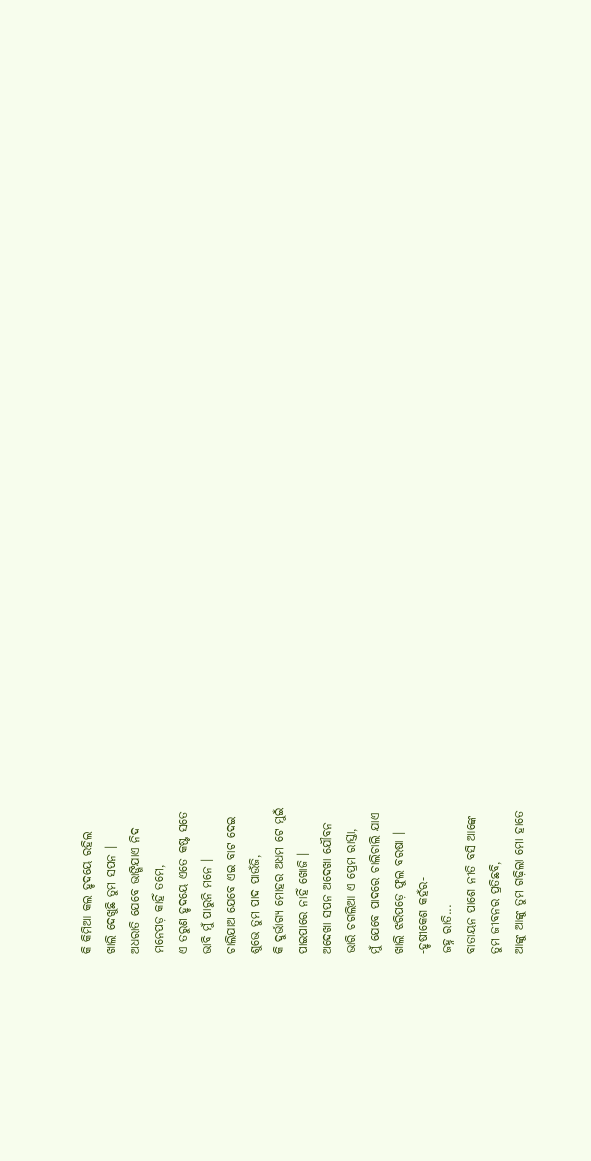କି କିମିଆ କଲ ହୃଦୟେ ରହିଲ
ଖାଲି ଦେଖୁଛି ତୁମ ସପନ ।
ଅଧରାତି ଯେବେ ଭାଙ୍ଗିଯାଏ ନିଦ
ମନେପଡ଼ କାହିଁ ତମେ,
ଏ ତରୁଣ ହୃଦୟେ ଏତେ କଷ୍ଟ ସତେ
ଭାବି ମୁଁ ପାରୁନି ମନେ ।
ଚାଲିଯାଅ ଯେବେ ଏଇ ବାଟ ଦେଇ
ଶୁଭେ ତୁମ ପାଦ ପାଉଁଜି,
କି ଦୁର୍ଭାଗ୍ୟ ମୋହର ଅଧମ ଟେ ମୁଇଁ
ପାଇପାରେ ନାହିଁ ଖୋଜି ।
ଅଦେଖା ସପନ ଅଦେଖା ଯୌବନ
ଭାରି ଚଗଲିଆ ଏ ପ୍ରେମ ରାସ୍ତା,
ମୁଁ ଯେବେ ପାଦରେ ଚାଲିଚାଲି ଯାଏ
ଖାଲି ଝରିପଡ଼େ ଫୁଲ ବରଷା ।
-ହୃଷୀକେଶ କହଁର-
ଜହ୍ନ ରାତି...
ବାତାୟନ ପାଶେ ନୀତି ବସି ଆଙ୍କେ
ତୁମ ଜୀବନର ପ୍ରତିଛବି,
ଆଙ୍କୁ ଆଙ୍କୁ ତୁମ ଗଢ଼ିଲା ମୋ ହାତେ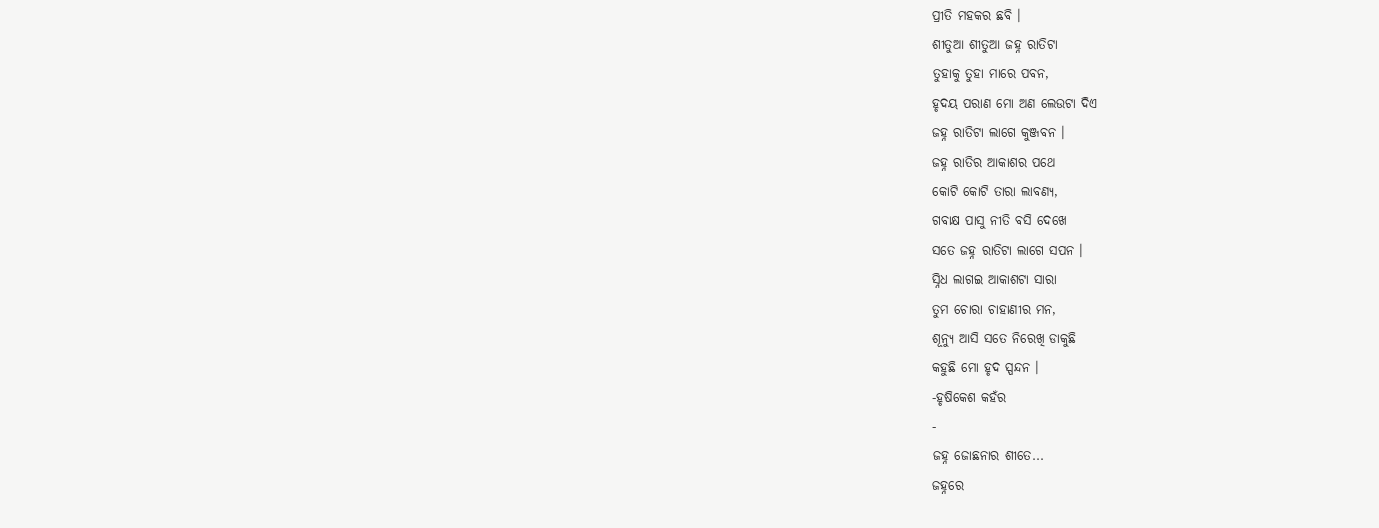ପ୍ରୀତି ମହକର ଛବି ।
ଶୀତୁଆ ଶୀତୁଆ ଜହ୍ନ ରାତିଟା
ତୁହାକୁ ତୁହା ମାରେ ପବନ,
ହୃଦୟ ପରାଣ ମୋ ଅଣ ଲେଉଟା ଦିଏ
ଜହ୍ନ ରାତିଟା ଲାଗେ କୁଞ୍ଜବନ ।
ଜହ୍ନ ରାତିର ଆକାଶର ପଥେ
କୋଟି କୋଟି ତାରା ଲାବଣ୍ୟ,
ଗବାକ୍ଷ ପାସୁ ନୀତି ବସି ଦେଖେ
ସତେ ଜହ୍ନ ରାତିଟା ଲାଗେ ସପନ ।
ସ୍ନିଧ ଲାଗଇ ଆକାଶଟା ସାରା
ତୁମ ଚୋରା ଚାହାଣୀର ମନ,
ଶୂନ୍ୟୁ ଆସି ସତେ ନିରେଖି ଡାକୁଛି
କହୁଛି ମୋ ହୃଦ ସ୍ପନ୍ଦନ ।
-ହୃଷିକେଶ କହଁର
-
ଜହ୍ନ ଜୋଛନାର ଶୀତେ...
ଜହ୍ନରେ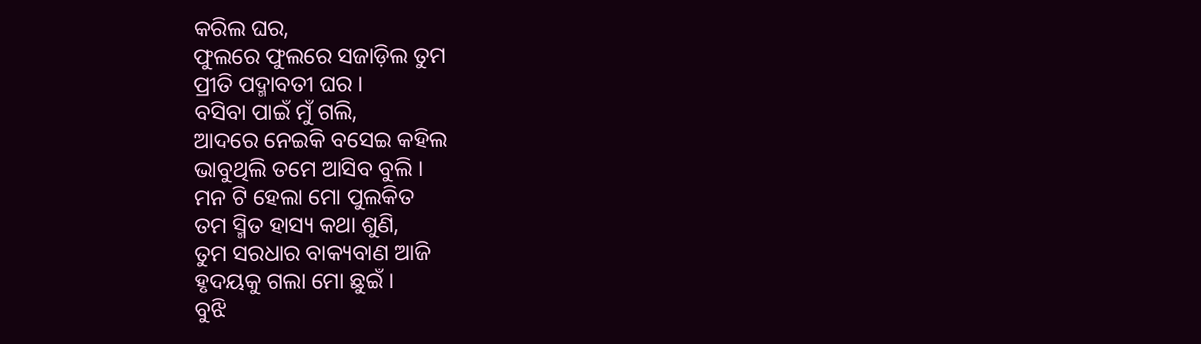କରିଲ ଘର,
ଫୁଲରେ ଫୁଲରେ ସଜାଡ଼ିଲ ତୁମ
ପ୍ରୀତି ପଦ୍ମାବତୀ ଘର ।
ବସିବା ପାଇଁ ମୁଁ ଗଲି,
ଆଦରେ ନେଇକି ବସେଇ କହିଲ
ଭାବୁଥିଲି ତମେ ଆସିବ ବୁଲି ।
ମନ ଟି ହେଲା ମୋ ପୁଲକିତ
ତମ ସ୍ମିତ ହାସ୍ୟ କଥା ଶୁଣି,
ତୁମ ସରଧାର ବାକ୍ୟବାଣ ଆଜି
ହୃଦୟକୁ ଗଲା ମୋ ଛୁଇଁ ।
ବୁଝି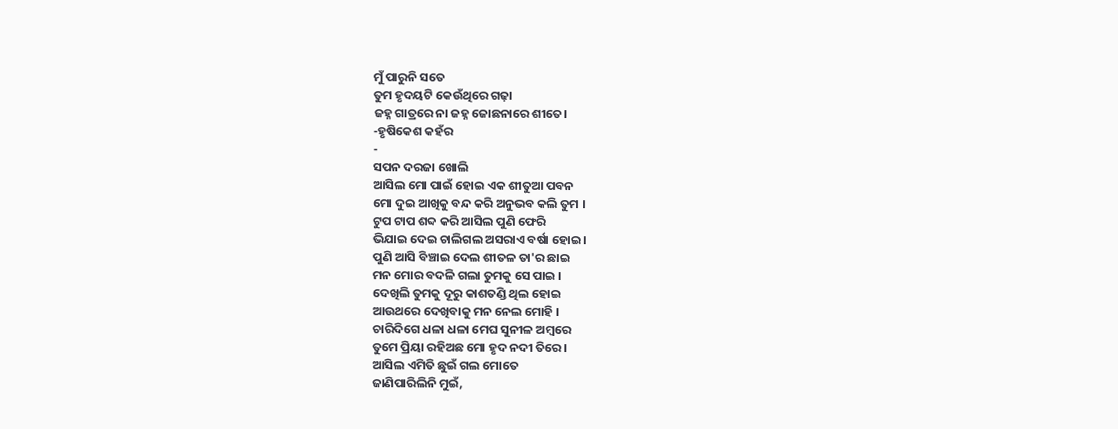ମୁଁ ପାରୁନି ସତେ
ତୁମ ହୃଦୟଟି କେଉଁଥିରେ ଗଢ଼ା
ଜହ୍ନ ଗାତ୍ରରେ ନା ଜହ୍ନ ଜୋଛନାରେ ଶୀତେ।
-ହୃଷିକେଶ କହଁର
-
ସପନ ଦରଜା ଖୋଲି
ଆସିଲ ମୋ ପାଇଁ ହୋଇ ଏକ ଶୀତୁଆ ପବନ
ମୋ ଦୁଇ ଆଖିକୁ ବନ୍ଦ କରି ଅନୁଭବ କଲି ତୁମ ।
ଟୁପ ଟାପ ଶବ୍ଦ କରି ଆସିଲ ପୁଣି ଫେରି
ଭିଯାଇ ଦେଇ ଚାଲିଗଲ ଅସରାଏ ବର୍ଷା ହୋଇ ।
ପୁଣି ଆସି ବିଞ୍ଚାଇ ଦେଲ ଶୀତଳ ତା'ର ଛାଇ
ମନ ମୋର ବଦଳି ଗଲା ତୁମକୁ ସେ ପାଇ ।
ଦେଖିଲି ତୁମକୁ ଦୂରୁ କାଶତଣ୍ଡି ଥିଲ ହୋଇ
ଆଉଥରେ ଦେଖିବାକୁ ମନ ନେଲ ମୋହି ।
ଚାରିଦିଗେ ଧଳା ଧଳା ମେଘ ସୁନୀଳ ଅମ୍ବରେ
ତୁମେ ପ୍ରିୟା ରହିଅଛ ମୋ ହୃଦ ନଦୀ ତିରେ ।
ଆସିଲ ଏମିତି ଛୁଇଁ ଗଲ ମୋତେ
ଜାଣିପାରିଲିନି ମୁଇଁ,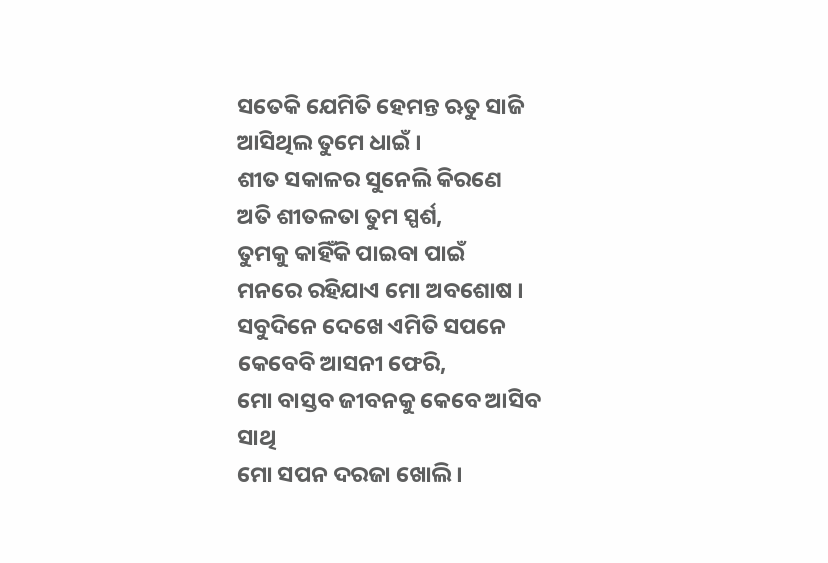ସତେକି ଯେମିତି ହେମନ୍ତ ଋତୁ ସାଜି
ଆସିଥିଲ ତୁମେ ଧାଇଁ ।
ଶୀତ ସକାଳର ସୁନେଲି କିରଣେ
ଅତି ଶୀତଳତା ତୁମ ସ୍ପର୍ଶ,
ତୁମକୁ କାହିଁକି ପାଇବା ପାଇଁ
ମନରେ ରହିଯାଏ ମୋ ଅବଶୋଷ ।
ସବୁଦିନେ ଦେଖେ ଏମିତି ସପନେ
କେବେବି ଆସନୀ ଫେରି,
ମୋ ବାସ୍ତବ ଜୀବନକୁ କେବେ ଆସିବ ସାଥି
ମୋ ସପନ ଦରଜା ଖୋଲି ।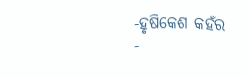-ହୃଷିକେଶ କହଁର
-